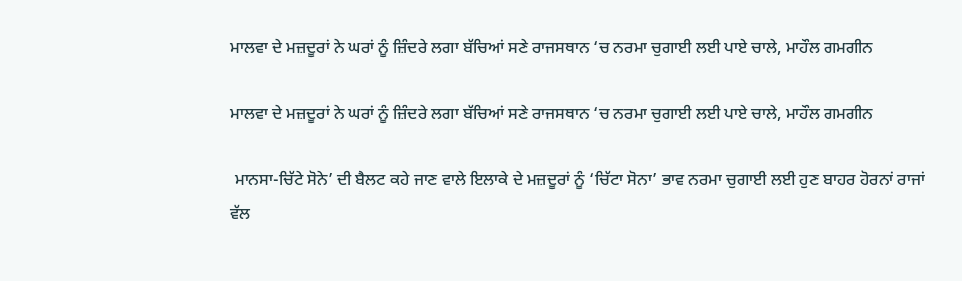ਮਾਲਵਾ ਦੇ ਮਜ਼ਦੂਰਾਂ ਨੇ ਘਰਾਂ ਨੂੰ ਜ਼ਿੰਦਰੇ ਲਗਾ ਬੱਚਿਆਂ ਸਣੇ ਰਾਜਸਥਾਨ ‘ਚ ਨਰਮਾ ਚੁਗਾਈ ਲਈ ਪਾਏ ਚਾਲੇ, ਮਾਹੌਲ ਗਮਗੀਨ

ਮਾਲਵਾ ਦੇ ਮਜ਼ਦੂਰਾਂ ਨੇ ਘਰਾਂ ਨੂੰ ਜ਼ਿੰਦਰੇ ਲਗਾ ਬੱਚਿਆਂ ਸਣੇ ਰਾਜਸਥਾਨ ‘ਚ ਨਰਮਾ ਚੁਗਾਈ ਲਈ ਪਾਏ ਚਾਲੇ, ਮਾਹੌਲ ਗਮਗੀਨ

 ਮਾਨਸਾ-ਚਿੱਟੇ ਸੋਨੇ’ ਦੀ ਬੈਲਟ ਕਹੇ ਜਾਣ ਵਾਲੇ ਇਲਾਕੇ ਦੇ ਮਜ਼ਦੂਰਾਂ ਨੂੰ ‘ਚਿੱਟਾ ਸੋਨਾ’ ਭਾਵ ਨਰਮਾ ਚੁਗਾਈ ਲਈ ਹੁਣ ਬਾਹਰ ਹੋਰਨਾਂ ਰਾਜਾਂ ਵੱਲ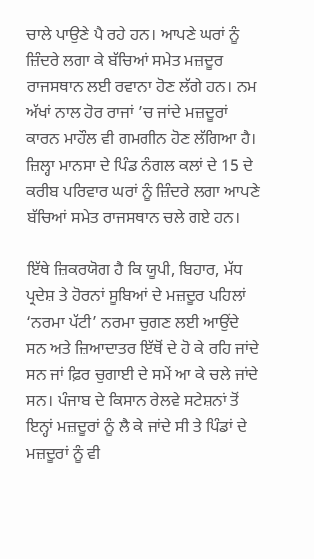ਚਾਲੇ ਪਾਉਣੇ ਪੈ ਰਹੇ ਹਨ। ਆਪਣੇ ਘਰਾਂ ਨੂੰ ਜ਼ਿੰਦਰੇ ਲਗਾ ਕੇ ਬੱਚਿਆਂ ਸਮੇਤ ਮਜ਼ਦੂਰ ਰਾਜਸਥਾਨ ਲਈ ਰਵਾਨਾ ਹੋਣ ਲੱਗੇ ਹਨ। ਨਮ ਅੱਖਾਂ ਨਾਲ ਹੋਰ ਰਾਜਾਂ ’ਚ ਜਾਂਦੇ ਮਜ਼ਦੂਰਾਂ ਕਾਰਨ ਮਾਹੌਲ ਵੀ ਗਮਗੀਨ ਹੋਣ ਲੱਗਿਆ ਹੈ। ਜ਼ਿਲ੍ਹਾ ਮਾਨਸਾ ਦੇ ਪਿੰਡ ਨੰਗਲ ਕਲਾਂ ਦੇ 15 ਦੇ ਕਰੀਬ ਪਰਿਵਾਰ ਘਰਾਂ ਨੂੰ ਜ਼ਿੰਦਰੇ ਲਗਾ ਆਪਣੇ ਬੱਚਿਆਂ ਸਮੇਤ ਰਾਜਸਥਾਨ ਚਲੇ ਗਏ ਹਨ।

ਇੱਥੇ ਜ਼ਿਕਰਯੋਗ ਹੈ ਕਿ ਯੂਪੀ, ਬਿਹਾਰ, ਮੱਧ ਪ੍ਰਦੇਸ਼ ਤੇ ਹੋਰਨਾਂ ਸੂਬਿਆਂ ਦੇ ਮਜ਼ਦੂਰ ਪਹਿਲਾਂ ‘ਨਰਮਾ ਪੱਟੀ’ ਨਰਮਾ ਚੁਗਣ ਲਈ ਆਉਂਦੇ ਸਨ ਅਤੇ ਜ਼ਿਆਦਾਤਰ ਇੱਥੋਂ ਦੇ ਹੋ ਕੇ ਰਹਿ ਜਾਂਦੇ ਸਨ ਜਾਂ ਫ਼ਿਰ ਚੁਗਾਈ ਦੇ ਸਮੇਂ ਆ ਕੇ ਚਲੇ ਜਾਂਦੇ ਸਨ। ਪੰਜਾਬ ਦੇ ਕਿਸਾਨ ਰੇਲਵੇ ਸਟੇਸ਼ਨਾਂ ਤੋਂ ਇਨ੍ਹਾਂ ਮਜ਼ਦੂਰਾਂ ਨੂੰ ਲੈ ਕੇ ਜਾਂਦੇ ਸੀ ਤੇ ਪਿੰਡਾਂ ਦੇ ਮਜ਼ਦੂਰਾਂ ਨੂੰ ਵੀ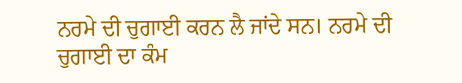ਨਰਮੇ ਦੀ ਚੁਗਾਈ ਕਰਨ ਲੈ ਜਾਂਦੇ ਸਨ। ਨਰਮੇ ਦੀ ਚੁਗਾਈ ਦਾ ਕੰਮ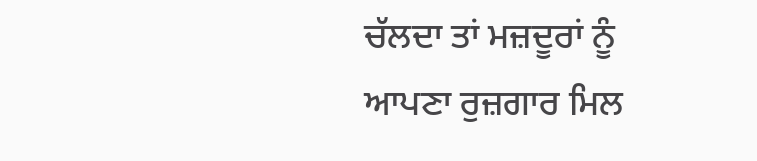ਚੱਲਦਾ ਤਾਂ ਮਜ਼ਦੂਰਾਂ ਨੂੰ ਆਪਣਾ ਰੁਜ਼ਗਾਰ ਮਿਲ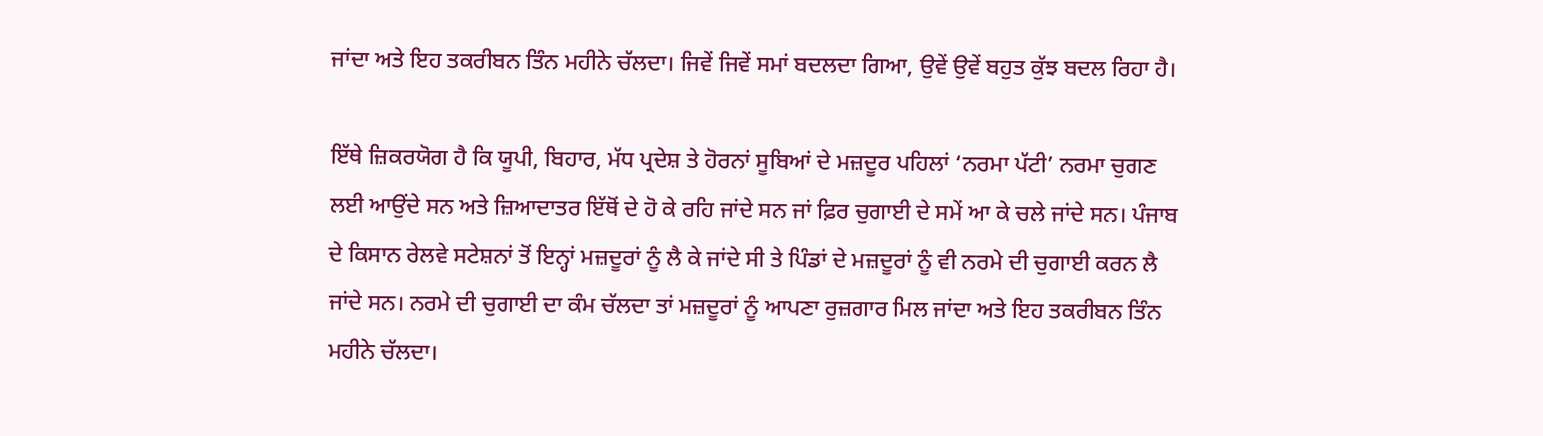ਜਾਂਦਾ ਅਤੇ ਇਹ ਤਕਰੀਬਨ ਤਿੰਨ ਮਹੀਨੇ ਚੱਲਦਾ। ਜਿਵੇਂ ਜਿਵੇਂ ਸਮਾਂ ਬਦਲਦਾ ਗਿਆ, ਉਵੇਂ ਉਵੇਂ ਬਹੁਤ ਕੁੱਝ ਬਦਲ ਰਿਹਾ ਹੈ।

ਇੱਥੇ ਜ਼ਿਕਰਯੋਗ ਹੈ ਕਿ ਯੂਪੀ, ਬਿਹਾਰ, ਮੱਧ ਪ੍ਰਦੇਸ਼ ਤੇ ਹੋਰਨਾਂ ਸੂਬਿਆਂ ਦੇ ਮਜ਼ਦੂਰ ਪਹਿਲਾਂ ‘ਨਰਮਾ ਪੱਟੀ’ ਨਰਮਾ ਚੁਗਣ ਲਈ ਆਉਂਦੇ ਸਨ ਅਤੇ ਜ਼ਿਆਦਾਤਰ ਇੱਥੋਂ ਦੇ ਹੋ ਕੇ ਰਹਿ ਜਾਂਦੇ ਸਨ ਜਾਂ ਫ਼ਿਰ ਚੁਗਾਈ ਦੇ ਸਮੇਂ ਆ ਕੇ ਚਲੇ ਜਾਂਦੇ ਸਨ। ਪੰਜਾਬ ਦੇ ਕਿਸਾਨ ਰੇਲਵੇ ਸਟੇਸ਼ਨਾਂ ਤੋਂ ਇਨ੍ਹਾਂ ਮਜ਼ਦੂਰਾਂ ਨੂੰ ਲੈ ਕੇ ਜਾਂਦੇ ਸੀ ਤੇ ਪਿੰਡਾਂ ਦੇ ਮਜ਼ਦੂਰਾਂ ਨੂੰ ਵੀ ਨਰਮੇ ਦੀ ਚੁਗਾਈ ਕਰਨ ਲੈ ਜਾਂਦੇ ਸਨ। ਨਰਮੇ ਦੀ ਚੁਗਾਈ ਦਾ ਕੰਮ ਚੱਲਦਾ ਤਾਂ ਮਜ਼ਦੂਰਾਂ ਨੂੰ ਆਪਣਾ ਰੁਜ਼ਗਾਰ ਮਿਲ ਜਾਂਦਾ ਅਤੇ ਇਹ ਤਕਰੀਬਨ ਤਿੰਨ ਮਹੀਨੇ ਚੱਲਦਾ।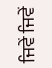ਜਿਵੇਂ ਜਿਵੇਂ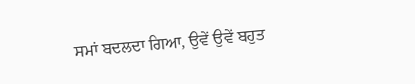ਸਮਾਂ ਬਦਲਦਾ ਗਿਆ, ਉਵੇਂ ਉਵੇਂ ਬਹੁਤ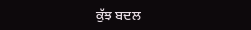ਕੁੱਝ ਬਦਲ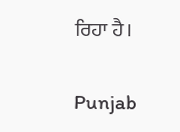ਰਿਹਾ ਹੈ।

Punjab